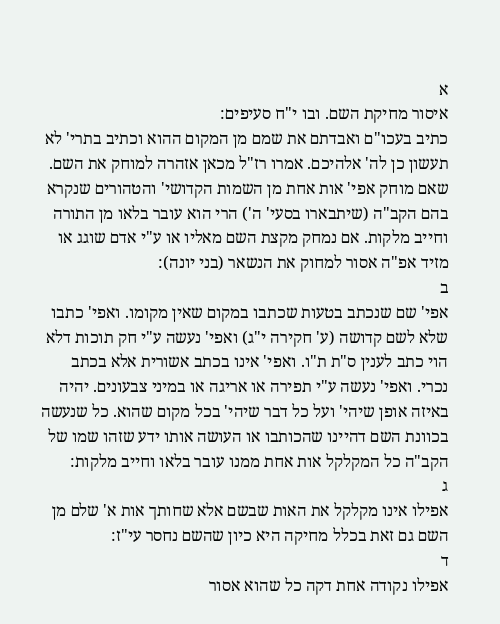א
איסור מחיקת השם. ובו י"ח סעיפים:
כתיב בעכו"ם ואבדתם את שמם מן המקום ההוא וכתיב בתרי' לא תעשון כן לה' אלהיכם. אמרו רז"ל מכאן אזהרה למוחק את השם. שאם מוחק אפי' אות אחת מן השמות הקדושי' והטהורים שנקרא בהם הקב"ה (שיתבארו בסעי' ה') הרי הוא עובר בלאו מן התורה וחייב מלקות. אם נמחק מקצת השם מאליו או ע"י אדם שוגג או מזיד אפ"ה אסור למחוק את הנשאר (בני יונה):
ב
אפי' שם שנכתב בטעות שכתבו במקום שאין מקומו. ואפי' כתבו שלא לשם קדושה (ע' חקירה י"ג) ואפי' נעשה ע"י חק תוכות דלא הוי כתב לענין ס"ת ת"ו. ואפי' אינו בכתב אשורית אלא בכתב נכרי. ואפי' נעשה ע"י תפירה או אריגה או במיני צבעונים. יהיה באיזה אופן שיהי' ועל כל דבר שיהי' בכל מקום שהוא. כל שנעשה בכוונת השם דהיינו שהכותבו או העושה אותו ידע שזהו שמו של הקב"ה כל המקלקל אות אחת ממנו עובר בלאו וחייב מלקות:
ג
אפילו אינו מקלקל את האות שבשם אלא שחותך אות א' שלם מן השם גם זאת בכלל מחיקה היא כיון שהשם נחסר עי"ז:
ד
אפילו נקודה אחת דקה כל שהוא אסור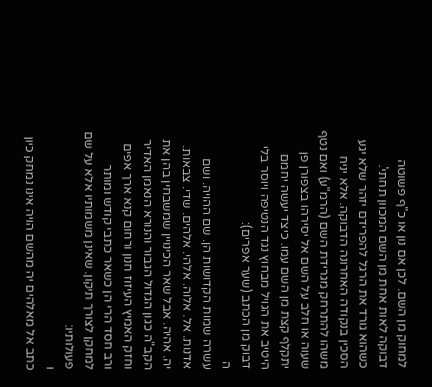למחוק מן השם. לכן אם נון או כ"ף פשוטה דבוקה לאות אחת מן השם המכוון תחתי'. כשהוא גורד את הרגל להפרידם יזהר שלא יגע הסכין בנקודה האחרונה הדבוקה. אלא יניח משהו להתרחק מגרידת השם (הרמ"ע) ואם נטף שעוה או חלב על השם אל יסירהו בצפורן פן יתקלף קצת מן השם עמו. כיצד יעשה יחמם היטיב את הגויל מבחוץ נגד הנטיפה ויוסר בלי דבוק מן הכתב (שער אפרים):
ה
עשרה שמות הקדושות הן. שם ההויה. ושם אדנות. אל. אלוה. אלהי. אלהים. שדי. צבאות. יה. אהיה. אבל שאר הכינויין שמשבחין בהן את הקב"ה כגון הגדול הגבור והנורא הנאמן האדיר וחזק האמיץ העיזוז חנון ורחום קנא ארך אפים ורב חסד הרי הן כשאר כתבי קודש ומותר למחקן לצורך תיקון. שאינן משמותיו אלא על שם פעולותיו:
ו
כתב אל מאלהים יה מהשם הויה אינו נמחק כיון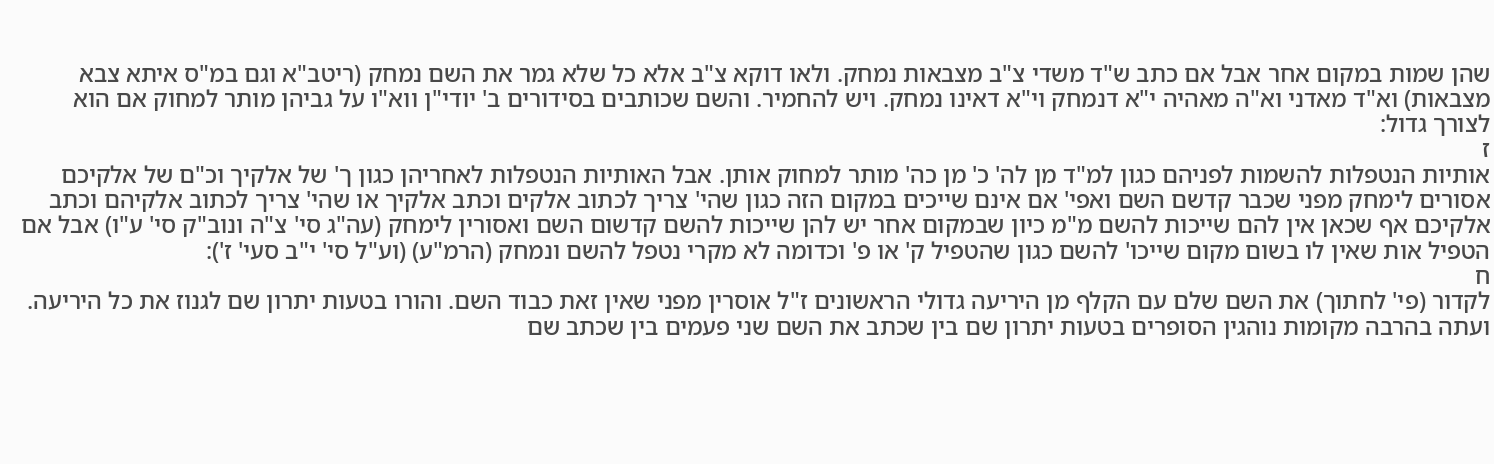שהן שמות במקום אחר אבל אם כתב ש"ד משדי צ"ב מצבאות נמחק. ולאו דוקא צ"ב אלא כל שלא גמר את השם נמחק (ריטב"א וגם במ"ס איתא צבא מצבאות) וא"ד מאדני וא"ה מאהיה י"א דנמחק וי"א דאינו נמחק. ויש להחמיר. והשם שכותבים בסידורים ב' יודי"ן ווא"ו על גביהן מותר למחוק אם הוא לצורך גדול:
ז
אותיות הנטפלות להשמות לפניהם כגון למ"ד מן לה' כ' מן כה' מותר למחוק אותן. אבל האותיות הנטפלות לאחריהן כגון ך' של אלקיך וכ"ם של אלקיכם אסורים לימחק מפני שכבר קדשם השם ואפי' אם אינם שייכים במקום הזה כגון שהי' צריך לכתוב אלקים וכתב אלקיך או שהי' צריך לכתוב אלקיהם וכתב אלקיכם אף שכאן אין להם שייכות להשם מ"מ כיון שבמקום אחר יש להן שייכות להשם קדשום השם ואסורין לימחק (עה"ג סי' צ"ה ונוב"ק סי' ע"ו) אבל אם הטפיל אות שאין לו בשום מקום שייכו' להשם כגון שהטפיל ק' או פ' וכדומה לא מקרי נטפל להשם ונמחק (הרמ"ע) (וע"ל סי' י"ב סעי' ז'):
ח
לקדור (פי' לחתוך) את השם שלם עם הקלף מן היריעה גדולי הראשונים ז"ל אוסרין מפני שאין זאת כבוד השם. והורו בטעות יתרון שם לגנוז את כל היריעה. ועתה בהרבה מקומות נוהגין הסופרים בטעות יתרון שם בין שכתב את השם שני פעמים בין שכתב שם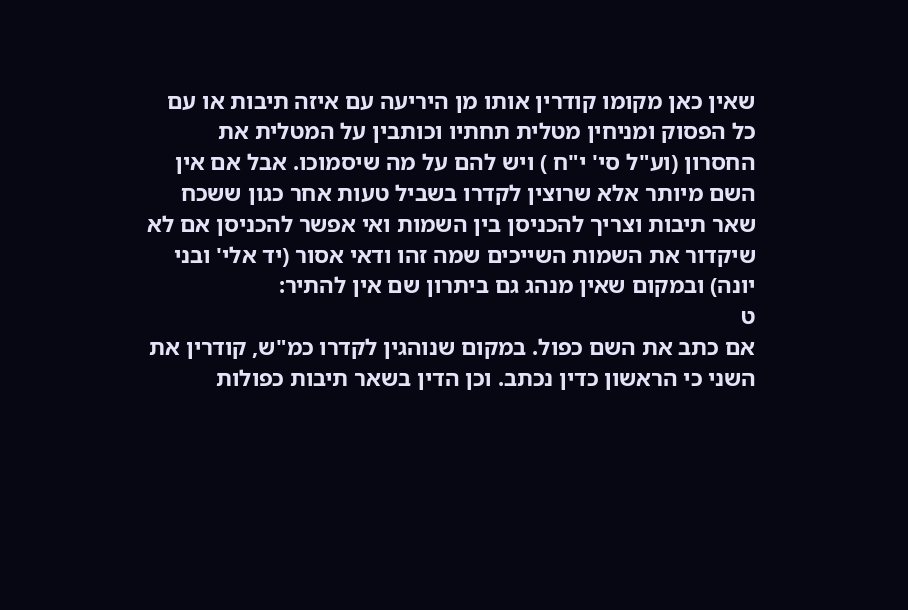שאין כאן מקומו קודרין אותו מן היריעה עם איזה תיבות או עם כל הפסוק ומניחין מטלית תחתיו וכותבין על המטלית את החסרון (וע"ל סי' י"ח ) ויש להם על מה שיסמוכו. אבל אם אין השם מיותר אלא שרוצין לקדרו בשביל טעות אחר כגון ששכח שאר תיבות וצריך להכניסן בין השמות ואי אפשר להכניסן אם לא שיקדור את השמות השייכים שמה זהו ודאי אסור (יד אלי' ובני יונה) ובמקום שאין מנהג גם ביתרון שם אין להתיר:
ט
אם כתב את השם כפול. במקום שנוהגין לקדרו כמ"ש, קודרין את השני כי הראשון כדין נכתב. וכן הדין בשאר תיבות כפולות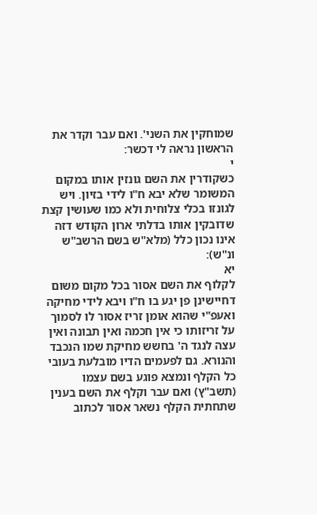שמוחקין את השני'. ואם עבר וקדר את הראשון נראה לי דכשר:
י
כשקודרין את השם גונזין אותו במקום המשומר שלא יבא ח"ו לידי בזיון. ויש לגונזו בכלי צלוחית ולא כמו שעושין קצת שדובקין אותו בדלתי ארון הקודש דזה אינו נכון כלל (מלא"ש בשם הרשב"ש ונ"ש):
יא
לקלוף את השם אסור בכל מקום משום דחיישינן פן יגע בו ח"ו ויבא לידי מחיקה ואעפ"י שהוא אומן זריז אסור לו לסמוך על זריזותו כי אין חכמה ואין תבונה ואין עצה לנגד ה' בחשש מחיקת שמו הנכבד והנורא. גם לפעמים הדיו מובלעת בעובי כל הקלף ונמצא פוגע בשם עצמו (תשב"ץ) ואם עבר וקלף את השם בענין שתחתית הקלף נשאר אסור לכתוב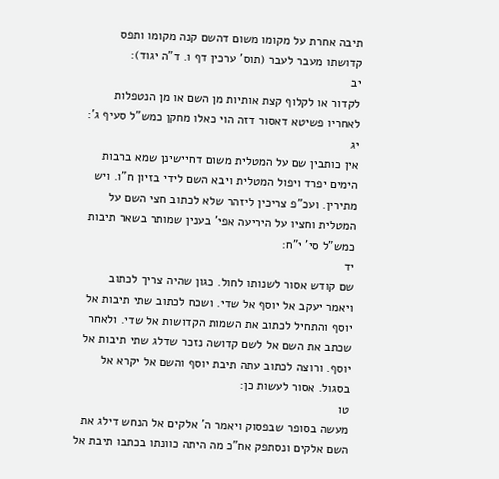תיבה אחרת על מקומו משום דהשם קנה מקומו ותפס קדושתו מעבר לעבר (תוס' ערכין דף ו. ד"ה יגוד):
יב
לקדור או לקלוף קצת אותיות מן השם או מן הנטפלות לאחריו פשיטא דאסור דזה הוי כאלו מחקן כמש"ל סעיף ג':
יג
אין כותבין שם על המטלית משום דחיישינן שמא ברבות הימים יפרד ויפול המטלית ויבא השם לידי בזיון ח"ו. ויש מתירין. ועכ"פ צריכין ליזהר שלא לכתוב חצי השם על המטלית וחציו על היריעה אפי' בענין שמותר בשאר תיבות כמש"ל סי' י"ח:
יד
שם קודש אסור לשנותו לחול. כגון שהיה צריך לכתוב ויאמר יעקב אל יוסף אל שדי. ושכח לכתוב שתי תיבות אל יוסף והתחיל לכתוב את השמות הקדושות אל שדי. ולאחר שכתב את השם אל לשם קדושה נזכר שדלג שתי תיבות אל יוסף. ורוצה לכתוב עתה תיבת יוסף והשם אל יקרא אל בסגול. אסור לעשות כן:
טו
מעשה בסופר שבפסוק ויאמר ה' אלקים אל הנחש דילג את השם אלקים ונסתפק אח"כ מה היתה כוונתו בכתבו תיבת אל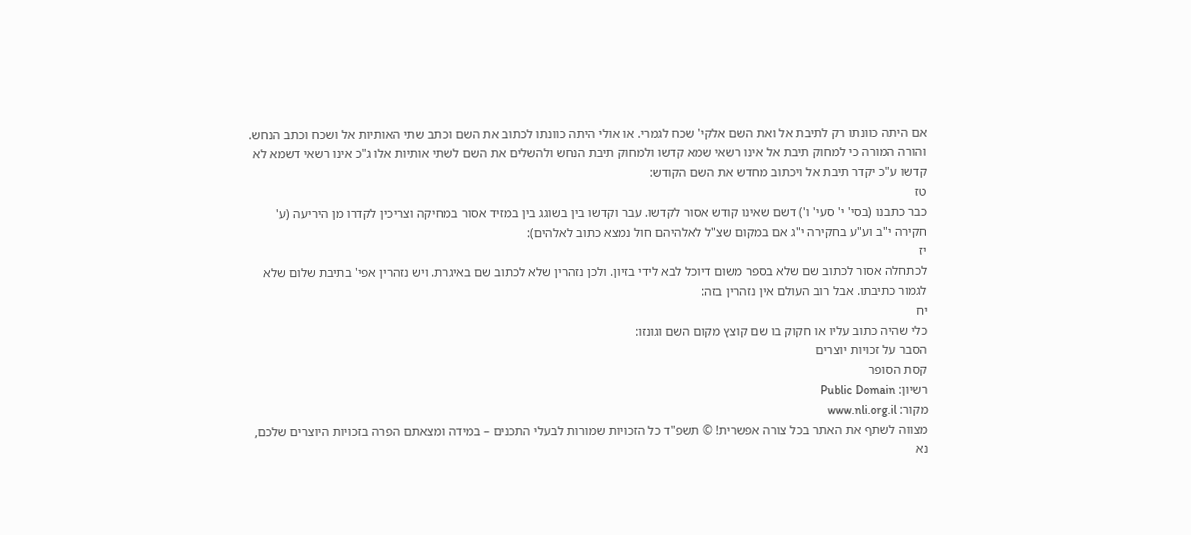אם היתה כוונתו רק לתיבת אל ואת השם אלקי' שכח לגמרי. או אולי היתה כוונתו לכתוב את השם וכתב שתי האותיות אל ושכח וכתב הנחש. והורה המורה כי למחוק תיבת אל אינו רשאי שמא קדשו ולמחוק תיבת הנחש ולהשלים את השם לשתי אותיות אלו ג"כ אינו רשאי דשמא לא קדשו ע"כ יקדר תיבת אל ויכתוב מחדש את השם הקודש:
טז
כבר כתבנו (בסי' י' סעי' ו') דשם שאינו קודש אסור לקדשו. עבר וקדשו בין בשוגג בין במזיד אסור במחיקה וצריכין לקדרו מן היריעה (ע' חקירה י"ב וע"ע בחקירה י"ג אם במקום שצ"ל לאלהיהם חול נמצא כתוב לאלהים):
יז
לכתחלה אסור לכתוב שם שלא בספר משום דיוכל לבא לידי בזיון. ולכן נזהרין שלא לכתוב שם באיגרת. ויש נזהרין אפי' בתיבת שלום שלא לגמור כתיבתו. אבל רוב העולם אין נזהרין בזה:
יח
כלי שהיה כתוב עליו או חקוק בו שם קוצץ מקום השם וגונזו:
הסבר על זכויות יוצרים
קסת הסופר
רשיון: Public Domain
מקור: www.nli.org.il
מצווה לשתף את האתר בכל צורה אפשרית! © תשפ"ד כל הזכויות שמורות לבעלי התכנים – במידה ומצאתם הפרה בזכויות היוצרים שלכם, נא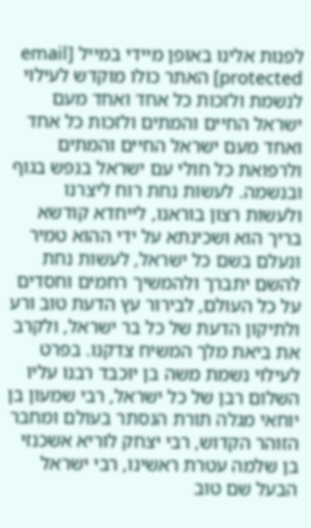לפנות אלינו באופן מיידי במייל [email protected] האתר כולו מוקדש לעילוי לנשמת ולזכות כל אחד ואחד מעם ישראל החיים והמתים ולזכות כל אחד ואחד מעם ישראל החיים והמתים ולרפואת כל חולי עם ישראל בנפש בגוף ובנשמה. לעשות נחת רוח ליצרנו ולעשות רצון בוראנו, לייחדא קודשא בריך הוא ושכינתא על ידי ההוא טמיר ונעלם בשם כל ישראל, לעשות נחת להשם יתברך ולהמשיך רחמים וחסדים על כל העולם, לבירור עץ הדעת טוב ורע ולתיקון הדעת של כל בר ישראל, ולקרב את ביאת מלך המשיח צדקנו. בפרט לעילוי נשמת משה בן יוכבד רבנו עליו השלום רבן של כל ישראל, רבי שמעון בן יוחאי מגלה תורת הנסתר בעולם ומחבר הזוהר הקדוש, רבי יצחק לוריא אשכנזי בן שלמה עטרת ראשינו, רבי ישראל הבעל שם טוב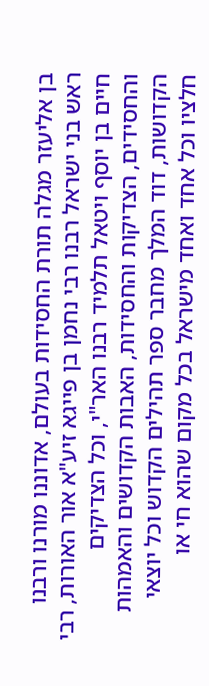בן אליעזר מגלה תורת החסידות בעולם, אדוננו מורנו ורבנו ראש בני ישראל רבנו רבי נחמן בן פייגא זיע"א אור האורות, רבי חיים בן יוסף ויטאל תלמיד רבנו האר"י, וכל הצדיקים והחסידים, הצדיקות והחסידות, האבות הקדושים והאמהות הקדושות, דוד המלך מחבר ספר תהילים הקדוש וכל יוצאי חלציו וכל אחד ואחד מישראל בכל מקום שהוא חי או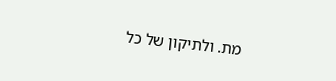מת. ולתיקון של כל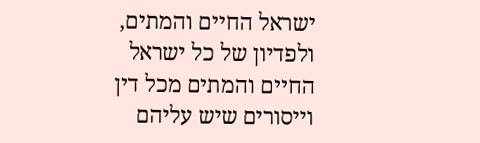ישראל החיים והמתים, ולפדיון של כל ישראל החיים והמתים מכל דין וייסורים שיש עליהם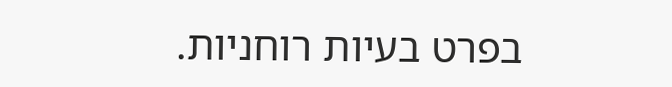בפרט בעיות רוחניות.